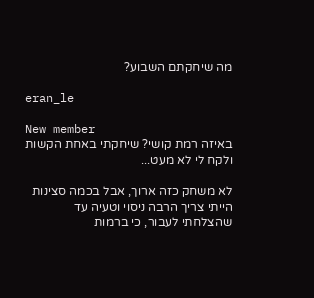מה שיחקתם השבוע?

eran_le

New member
באיזה רמת קושי? שיחקתי באחת הקשות ולקח לי לא מעט...

לא משחק כזה ארוך, אבל בכמה סצינות הייתי צריך הרבה ניסוי וטעיה עד שהצלחתי לעבור, כי ברמות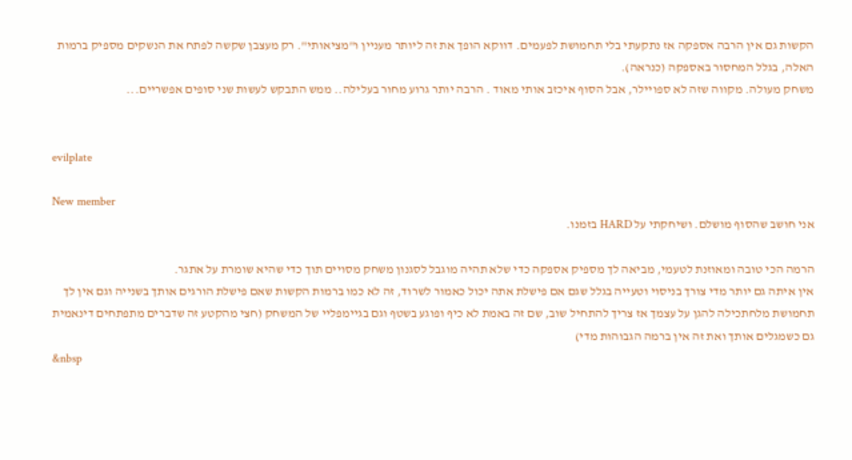הקשות גם אין הרבה אספקה אז נתקעתי בלי תחמושת לפעמים. דווקא הופך את זה ליותר מעניין ו"מציאותי". רק מעצבן שקשה לפתח את הנשקים מספיק ברמות האלה, בגלל המחסור באספקה (כנראה).
משחק מעולה. מקווה שזה לא ספויילר, אבל הסוף איכזב אותי מאוד . הרבה יותר גרוע מחור בעלילה.. ממש התבקש לעשות שני סופים אפשריים...


evilplate

New member
אני חושב שהסוף מושלם. ושיחקתי על HARD בזמנו.

הרמה הכי טובה ומאוזנת לטעמי, מביאה לך מספיק אספקה כדי שלא תהיה מוגבל לסגנון משחק מסויים תוך כדי שהיא שומרת על אתגר.
אין איתה גם יותר מדי צורך בניסוי וטעייה בגלל שגם אם פישלת אתה יכול כאמור לשרוד, זה לא כמו ברמות הקשות שאם פישלת הורגים אותך בשנייה וגם אין לך תחמושת מלחתכילה להגן על עצמך אז צריך להתחיל שוב, שם זה באמת לא כיף ופוגע בשטף וגם בגיימפליי של המשחק (חצי מהקטע זה שדברים מתפתחים דינאמית גם כשמגלים אותך ואת זה אין ברמה הגבוהות מדי)
&nbsp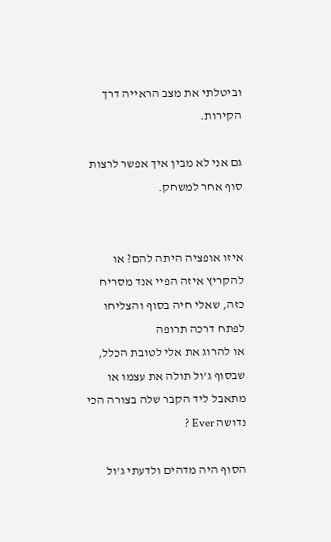וביטלתי את מצב הראייה דרך הקירות.

גם אני לא מבין איך אפשר לרצות סוף אחר למשחק.


איזו אופציה היתה להם? או להקריץ איזה הפיי אנד מסריח כזה, שאלי חיה בסוף והצליחו לפתח דרכה תרופה
או להרוג את אלי לטובת הכלל, שבסוף ג'ול תולה את עצמו או מתאבל ליד הקבר שלה בצורה הכי נדושה Ever ?

הסוף היה מדהים ולדעתי ג'ול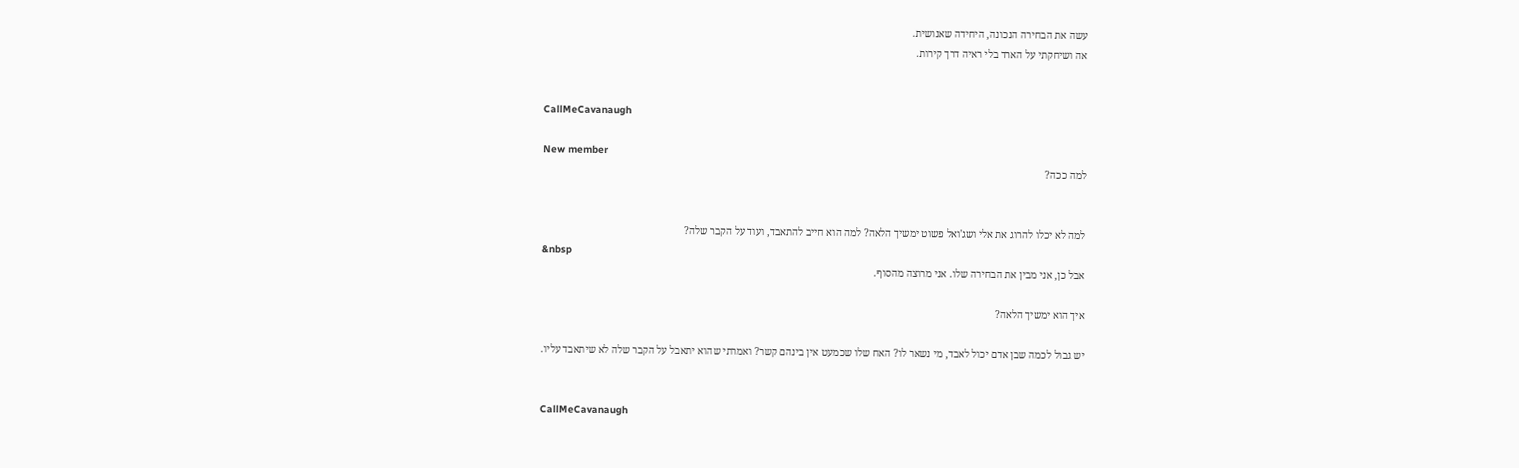עשה את הבחירה הנכונה, היחידה שאנושית.
אה ושיחקתי על הארד בלי ראיה דרך קירות.


CallMeCavanaugh

New member
למה ככה?


למה לא יכלו להרוג את אלי ושג'ואל פשוט ימשיך הלאה? למה הוא חייב להתאבד, ועוד על הקבר שלה?
&nbsp
אבל כן, אני מבין את הבחירה שלו. אני מרוצה מהסוף.

איך הוא ימשיך הלאה?

יש גבול לכמה שבן אדם יכול לאבד, מי נשאר לו? האח שלו שכמעט אין בינהם קשר? ואמרתי שהוא יתאבל על הקבר שלה לא שיתאבד עליו.


CallMeCavanaugh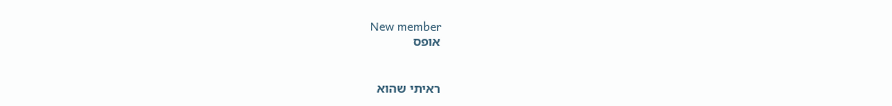New member
אופס


ראיתי שהוא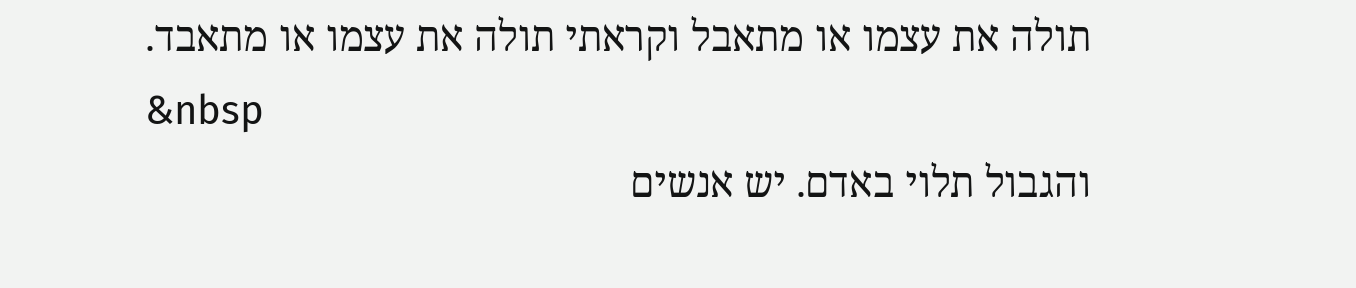תולה את עצמו או מתאבל וקראתי תולה את עצמו או מתאבד.
&nbsp
והגבול תלוי באדם. יש אנשים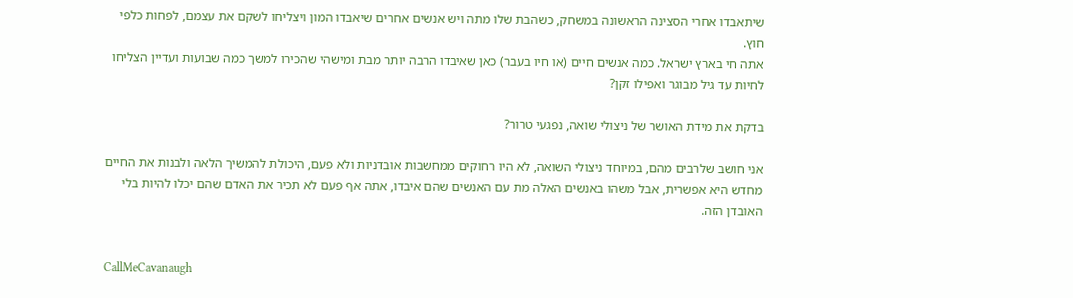שיתאבדו אחרי הסצינה הראשונה במשחק, כשהבת שלו מתה ויש אנשים אחרים שיאבדו המון ויצליחו לשקם את עצמם, לפחות כלפי חוץ.
אתה חי בארץ ישראל. כמה אנשים חיים (או חיו בעבר) כאן שאיבדו הרבה יותר מבת ומישהי שהכירו למשך כמה שבועות ועדיין הצליחו לחיות עד גיל מבוגר ואפילו זקן?

בדקת את מידת האושר של ניצולי שואה, נפגעי טרור?

אני חושב שלרבים מהם, במיוחד ניצולי השואה, לא היו רחוקים ממחשבות אובדניות ולא פעם, היכולת להמשיך הלאה ולבנות את החיים
מחדש היא אפשרית, אבל משהו באנשים האלה מת עם האנשים שהם איבדו, אתה אף פעם לא תכיר את האדם שהם יכלו להיות בלי האובדן הזה.


CallMeCavanaugh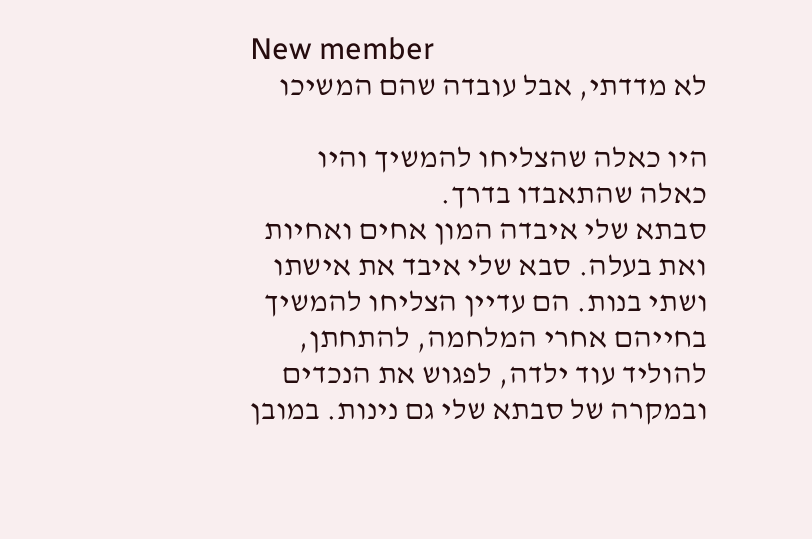New member
לא מדדתי, אבל עובדה שהם המשיכו

היו כאלה שהצליחו להמשיך והיו כאלה שהתאבדו בדרך.
סבתא שלי איבדה המון אחים ואחיות ואת בעלה. סבא שלי איבד את אישתו ושתי בנות. הם עדיין הצליחו להמשיך בחייהם אחרי המלחמה, להתחתן, להוליד עוד ילדה, לפגוש את הנכדים ובמקרה של סבתא שלי גם נינות. במובן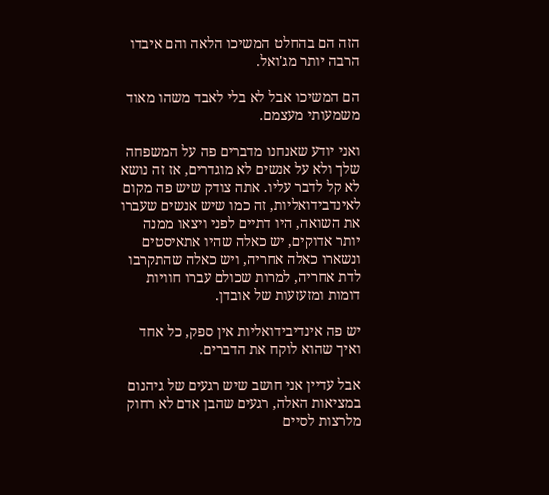הזה הם בהחלט המשיכו הלאה והם איבדו הרבה יותר מג'ואל.

הם המשיכו אבל לא בלי לאבד משהו מאוד משמעותי מעצמם.

ואני יודע שאנחנו מדברים פה על המשפחה שלך ולא על אנשים לא מוגדרים, אז זה נושא לא קל לדבר עליו. אתה צודק שיש פה מקום לאינדבידואליות, זה כמו שיש אנשים שעברו את השואה, היו דתיים לפני ויצאו ממנה יותר אדוקים, יש כאלה שהיו אתאיסטים ונשארו כאלה אחריה, ויש כאלה שהתקרבו לדת אחריה, למרות שכולם עברו חוויות דומות ומזעזעות של אובדן.

יש פה אינדיבידואליות אין ספק, כל אחד ואיך שהוא לוקח את הדברים.

אבל עדיין אני חושב שיש רגעים של גיהנום במציאות האלה, רגעים שהבן אדם לא רחוק מלרצות לסיים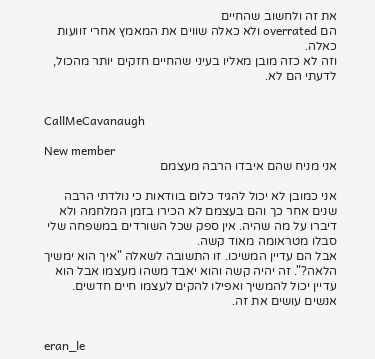את זה ולחשוב שהחיים
הם overrated ולא כאלה שווים את המאמץ אחרי זוועות כאלה.
וזה לא כזה מובן מאליו בעיני שהחיים חזקים יותר מהכול, לדעתי הם לא.


CallMeCavanaugh

New member
אני מניח שהם איבדו הרבה מעצמם

אני כמובן לא יכול להגיד כלום בוודאות כי נולדתי הרבה שנים אחר כך והם בעצמם לא הכירו בזמן המלחמה ולא דיברו על מה שהיה. אין ספק שכל השורדים במשפחה שלי סבלו מטראומה מאוד קשה.
אבל הם עדיין המשיכו. זו התשובה לשאלה "איך הוא ימשיך הלאה?". זה יהיה קשה והוא יאבד משהו מעצמו אבל הוא עדיין יכול להמשיך ואפילו להקים לעצמו חיים חדשים. אנשים עושים את זה.


eran_le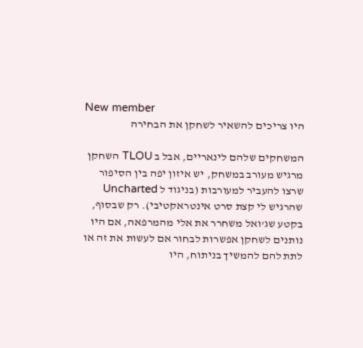New member
היו צריכים להשאיר לשחקן את הבחירה

המשחקים שלהם לינאריים, אבל ב TLOU השחקן מרגיש מעורב במשחק, יש איזון יפה בין הסיפור שרצו להעביר למעורבות (בניגוד ל Uncharted שהרגיש לי קצת סרט אינטראקטיבי). רק שבסוף, בקטע שג'ואל משחרר את אלי מהמרפאה, אם היו נותנים לשחקן אפשרות לבחור אם לעשות את זה או לתת להם להמשיך בניתוח, היו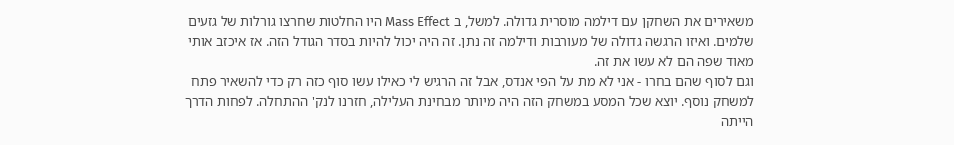משאירים את השחקן עם דילמה מוסרית גדולה. למשל, ב Mass Effect היו החלטות שחרצו גורלות של גזעים שלמים. ואיזו הרגשה גדולה של מעורבות ודילמה זה נתן. זה היה יכול להיות בסדר הגודל הזה. אז איכזב אותי מאוד שפה הם לא עשו את זה.
וגם לסוף שהם בחרו - אני לא מת על הפי אנדס, אבל זה הרגיש לי כאילו עשו סוף כזה רק כדי להשאיר פתח למשחק נוסף. יוצא שכל המסע במשחק הזה היה מיותר מבחינת העלילה, חזרנו לנק' ההתחלה. לפחות הדרך הייתה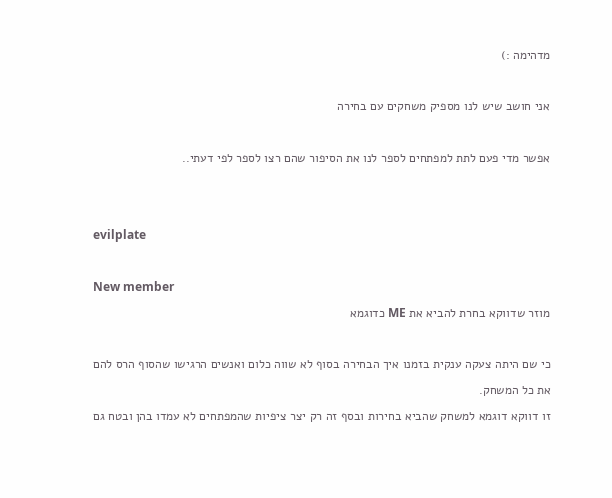מדהימה :)

אני חושב שיש לנו מספיק משחקים עם בחירה

אפשר מדי פעם לתת למפתחים לספר לנו את הסיפור שהם רצו לספר לפי דעתי..


evilplate

New member
מוזר שדווקא בחרת להביא את ME כדוגמא

כי שם היתה צעקה ענקית בזמנו איך הבחירה בסוף לא שווה כלום ואנשים הרגישו שהסוף הרס להם את כל המשחק.
זו דווקא דוגמא למשחק שהביא בחירות ובסף זה רק יצר ציפיות שהמפתחים לא עמדו בהן ובטח גם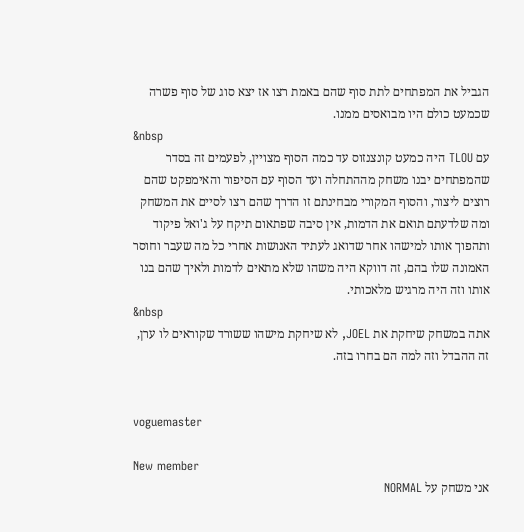הגביל את המפתחים לתת סוף שהם באמת רצו אז יצא סוג של סוף פשרה שכמעט כולם היו מבואסים ממנו.
&nbsp
עם TLOU היה כמעט קונצנזוס עד כמה הסוף מצויין, לפעמים זה בסדר שהמפתחים יבנו משחק מההתחלה ועד הסוף עם הסיפור והאימפקט שהם רוצים ליצור, והסוף המקורי מבחינתם זו הדרך שהם רצו לסיים את המשחק ומה שלדעתם תואם את הדמות, אין סיבה שפתאום תיקח על ג'ואל פיקוד ותהפוך אותו למישהו אחר שדואג לעתיד האנושות אחרי כל מה שעבר וחוסר האמונה שלו בהם, זה דווקא היה משהו שלא מתאים לדמות ולאיך שהם בנו אותו וזה היה מרגיש מלאכותי.
&nbsp
אתה במשחק שיחקת את JOEL, לא שיחקת מישהו ששורד שקוראים לו ערן, זה ההבדל וזה למה הם בחרו בזה.


voguemaster

New member
אני משחק על NORMAL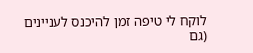לוקח לי טיפה זמן להיכנס לעניינים (גם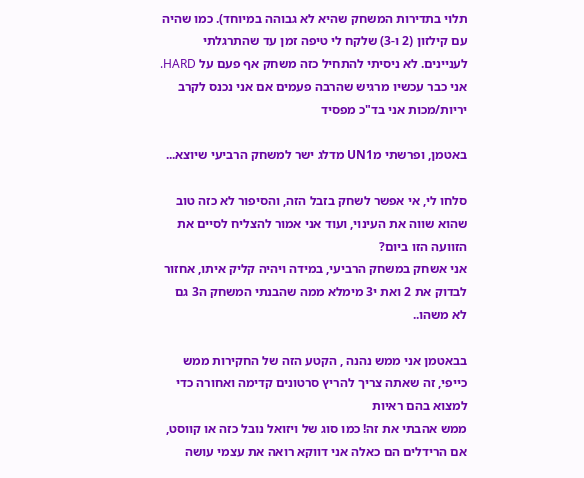תלוי בתדירות המשחק שהיא לא גבוהה במיוחד). כמו שהיה עם קילזון (2 ו-3) שלקח לי טיפה זמן עד שהתרגלתי לעניינים. לא ניסיתי להתחיל כזה משחק אף פעם על HARD. אני כבר עכשיו מרגיש שהרבה פעמים אם אני נכנס לקרב יריות/מכות אני בד"כ מפסיד

באטמן, ופרשתי מUN1 מדלג ישר למשחק הרביעי שיוצא...

סלחו לי, אי אפשר לשחק בזבל הזה, והסיפור לא כזה טוב שהוא שווה את העינוי, ועוד אני אמור להצליח לסיים את הזוועה הזו ביום?
אני אשחק במשחק הרביעי, במידה ויהיה קליק איתו, אחזור לבדוק את 2 ואת י3 מימלא ממה שהבנתי המשחק ה3 גם לא משהו..

בבאטמן אני ממש נהנה , הקטע הזה של החקירות ממש כייפי, זה שאתה צריך להריץ סרטונים קדימה ואחורה כדי למצוא בהם ראיות
ממש אהבתי את זה! כמו סוג של ויזואל נובל כזה או קווסט, אם הרידלים הם כאלה אני דווקא רואה את עצמי עושה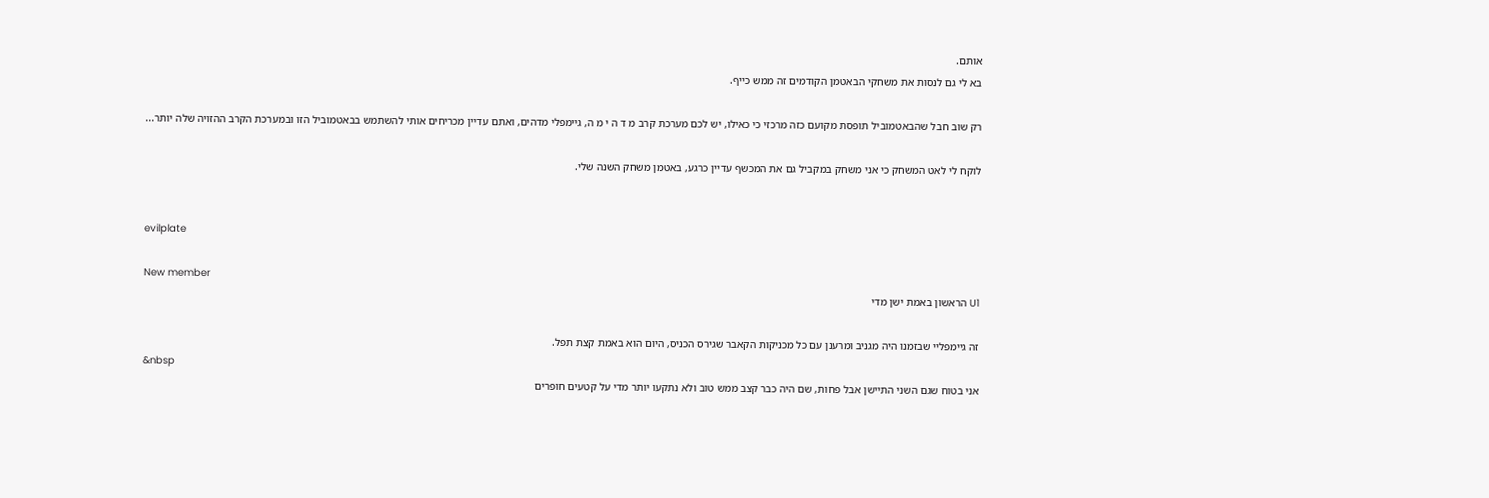אותם.
בא לי גם לנסות את משחקי הבאטמן הקודמים זה ממש כייף.

רק שוב חבל שהבאטמוביל תופסת מקועם כזה מרכזי כי כאילו, יש לכם מערכת קרב מ ד ה י מ ה, גיימפלי מדהים, ואתם עדיין מכריחים אותי להשתמש בבאטמוביל הזו ובמערכת הקרב ההזויה שלה יותר...

לוקח לי לאט המשחק כי אני משחק במקביל גם את המכשף עדיין כרגע, באטמן משחק השנה שלי.


evilplate

New member
U1 הראשון באמת ישן מדי

זה גיימפליי שבזמנו היה מגניב ומרענן עם כל מכניקות הקאבר שגירס הכניס, היום הוא באמת קצת תפל.
&nbsp
אני בטוח שגם השני התיישן אבל פחות, שם היה כבר קצב ממש טוב ולא נתקעו יותר מדי על קטעים חופרים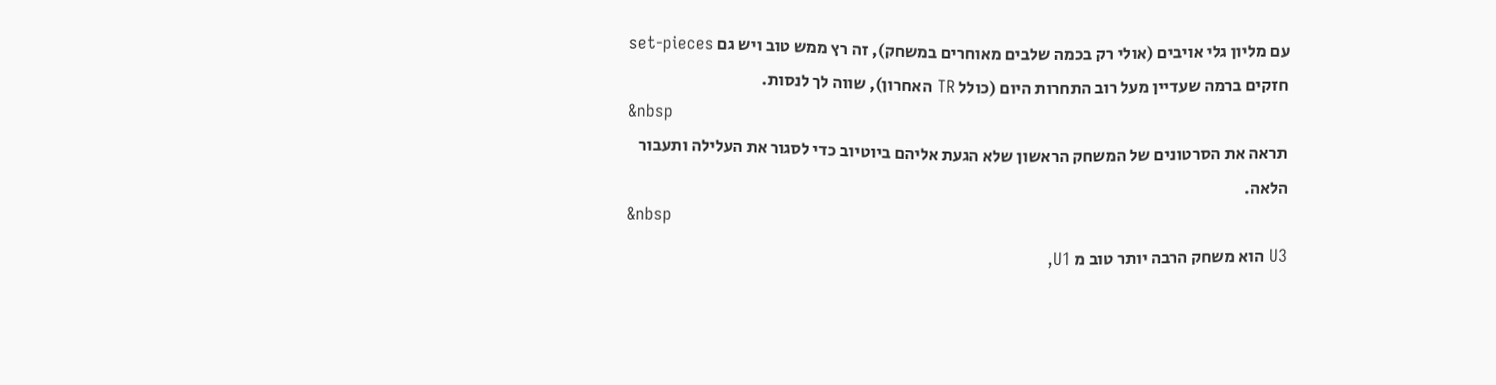עם מליון גלי אויבים (אולי רק בכמה שלבים מאוחרים במשחק), זה רץ ממש טוב ויש גם set-pieces חזקים ברמה שעדיין מעל רוב התחרות היום (כולל TR האחרון), שווה לך לנסות.
&nbsp
תראה את הסרטונים של המשחק הראשון שלא הגעת אליהם ביוטיוב כדי לסגור את העלילה ותעבור הלאה.
&nbsp
U3 הוא משחק הרבה יותר טוב מ U1,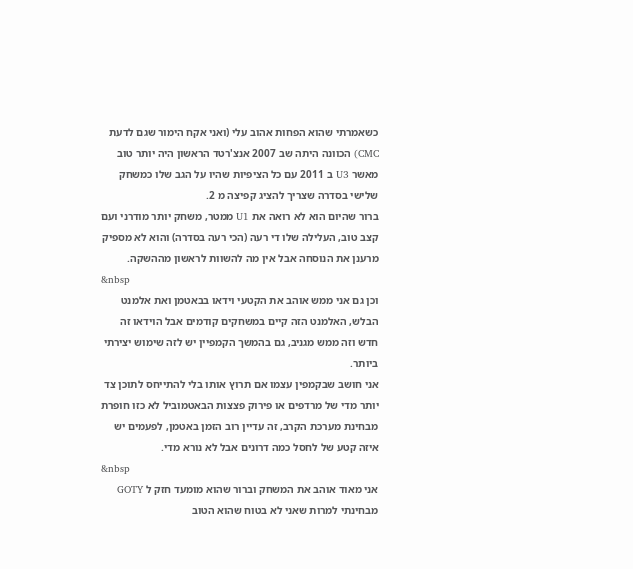כשאמרתי שהוא הפחות אהוב עלי (ואני אקח הימור שגם לדעת CMC) הכוונה היתה שב 2007 אנצ'רטד הראשון היה יותר טוב מאשר U3 ב 2011 עם כל הציפיות שהיו על הגב שלו כמשחק שלישי בסדרה שצריך להציג קפיצה מ 2.
ברור שהיום הוא לא רואה את U1 ממטר, משחק יותר מודרני ועם קצב טוב, העלילה שלו די רעה (הכי רעה בסדרה) והוא לא מספיק מרענן את הנוסחה אבל אין מה להשוות לראשון מההשקה.
&nbsp
וכן גם אני ממש אוהב את הקטעי וידאו בבאטמן ואת אלמנט הבלש, האלמנט הזה קיים במשחקים קודמים אבל הוידאו זה חדש וזה ממש מגניב, גם בהמשך הקמפיין יש לזה שימוש יצירתי ביותר.
אני חושב שבקמפין עצמו אם תרוץ אותו בלי להתייחס לתוכן צד יותר מדי של מרדפים או פירוק פצצות הבאטמוביל לא כזו חופרת מבחינת מערכת הקרב, זה עדיין רוב הזמן באטמן, לפעמים יש איזה קטע של לחסל כמה דרונים אבל לא נורא מדי.
&nbsp
אני מאוד אוהב את המשחק וברור שהוא מומעד חזק ל GOTY מבחינתי למרות שאני לא בטוח שהוא הטוב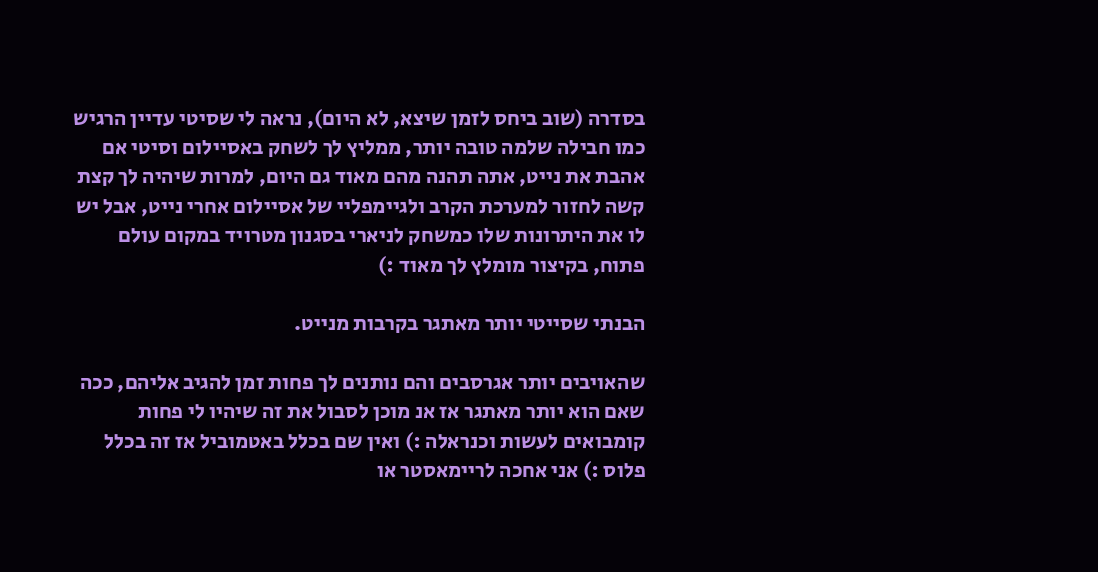בסדרה (שוב ביחס לזמן שיצא, לא היום), נראה לי שסיטי עדיין הרגיש כמו חבילה שלמה טובה יותר, ממליץ לך לשחק באסיילום וסיטי אם אהבת את נייט, אתה תהנה מהם מאוד גם היום, למרות שיהיה לך קצת קשה לחזור למערכת הקרב ולגיימפליי של אסיילום אחרי נייט, אבל יש לו את היתרונות שלו כמשחק לניארי בסגנון מטרויד במקום עולם פתוח, בקיצור מומלץ לך מאוד :)

הבנתי שסייטי יותר מאתגר בקרבות מנייט.

שהאויבים יותר אגרסבים והם נותנים לך פחות זמן להגיב אליהם, ככה שאם הוא יותר מאתגר אז אנ מוכן לסבול את זה שיהיו לי פחות קומבואים לעשות וכנראלה :) ואין שם בכלל באטמוביל אז זה בכלל פלוס :) אני אחכה לריימאסטר או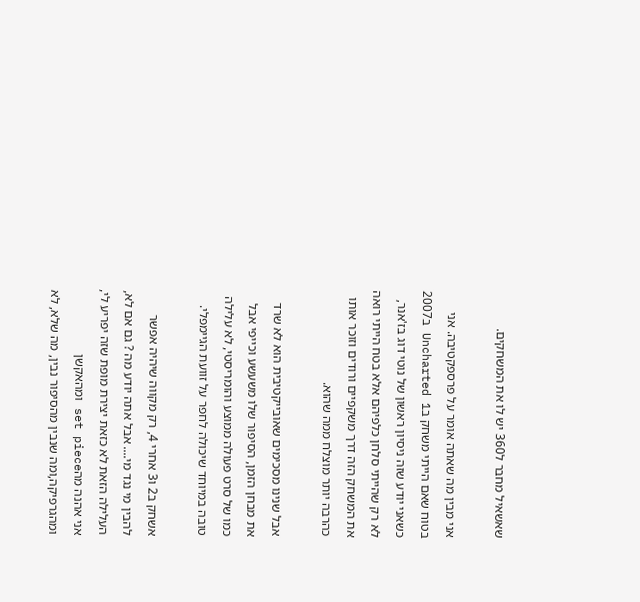שאשאיל מחבר ל360 יש לו את המשחקים.

אני מבין מה שאתה אומר על פרספקטיבה. אני בטוח שאם הייתי משחק בUncharted 1 ב2007 כשאני יודע שזה ניסיון ראשון של נוטי דוג בז'אנר, לא רק שהייתי סלחן כלפיהם אלא בטח הייתי רואה את המשחק הזה דרך משקפיים ורודים וזוכר אותו כהרבה יותר מוצלח ממה שהוא.

אבל שנינו מסכימים שאובייקטיבית הוא לא שרד את מבחן הזמן, הסיפור שלו משעשע וכייפי אבל כמו של סרט פעולה ממוצע והומריסטי, לא עלילה טובה במיוחד שיכולה לחפר על זוועת הגיימפלי.

אשחק ב2 ו3 אחרי 4, רק מקווה שיהיה אפשר להבין מי נגד מי.... אבל אתה יודע מה ? גם אם לא, העלילה הזאת לא כזאת יצירת מופת שזה יפריע לי, אני אהנה מהset piece ומהאקשן ומהגרפיקה,ומה שנבין מהסיפור נבין, מה שלא, לא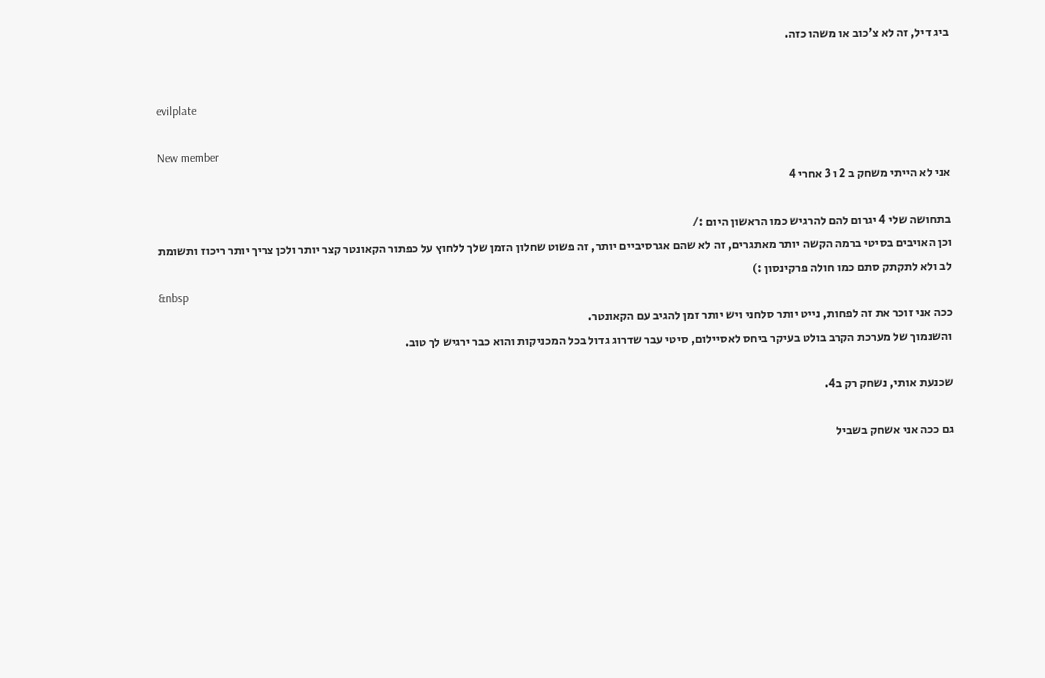ביג דיל, זה לא צ'כוב או משהו כזה.


evilplate

New member
אני לא הייתי משחק ב 2 ו 3 אחרי 4

בתחושה שלי 4 יגרום להם להרגיש כמו הראשון היום :/
וכן האויבים בסיטי ברמה הקשה יותר מאתגרים, זה לא שהם אגרסיביים יותר, זה פשוט שחלון הזמן שלך ללחוץ על כפתור הקאונטר קצר יותר ולכן צריך יותר ריכוז ותשומת לב ולא לתקתק סתם כמו חולה פרקינסון :)
&nbsp
ככה אני זוכר את זה לפחות, נייט יותר סלחני ויש יותר זמן להגיב עם הקאונטר.
והשנמוך של מערכת הקרב בולט בעיקר ביחס לאסיילום, סיטי עבר שדרוג גדול בכל המכניקות והוא כבר ירגיש לך טוב.

שכנעת אותי, נשחק רק ב4.

גם ככה אני אשחק בשביל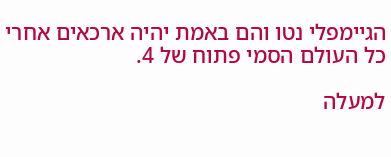הגיימפלי נטו והם באמת יהיה ארכאים אחרי כל העולם הסמי פתוח של 4.

למעלה